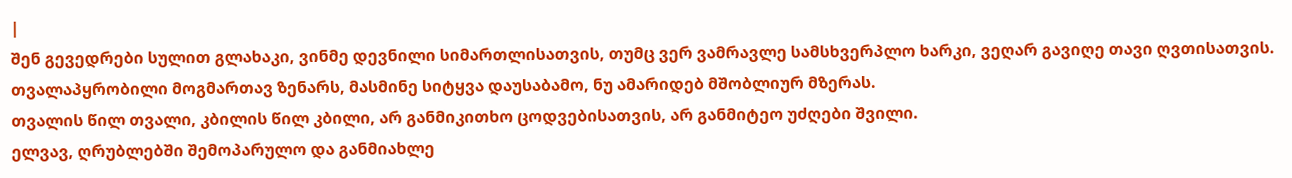|
შენ გევედრები სულით გლახაკი, ვინმე დევნილი სიმართლისათვის, თუმც ვერ ვამრავლე სამსხვერპლო ხარკი, ვეღარ გავიღე თავი ღვთისათვის.
თვალაპყრობილი მოგმართავ ზენარს, მასმინე სიტყვა დაუსაბამო, ნუ ამარიდებ მშობლიურ მზერას.
თვალის წილ თვალი, კბილის წილ კბილი, არ განმიკითხო ცოდვებისათვის, არ განმიტეო უძღები შვილი.
ელვავ, ღრუბლებში შემოპარულო და განმიახლე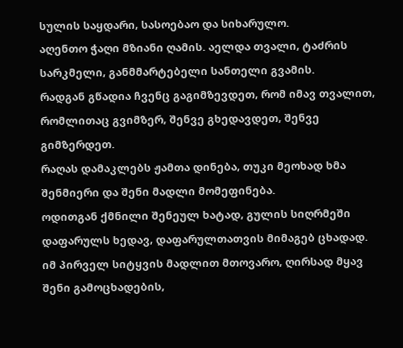სულის საყდარი, სასოებაო და სიხარულო.
აღენთო ჭაღი მზიანი ღამის. აელდა თვალი, ტაძრის სარკმელი, განმმარტებელი სანთელი გვამის.
რადგან გწადია ჩვენც გაგიმზევდეთ, რომ იმავ თვალით, რომლითაც გვიმზერ, შენვე გხედავდეთ, შენვე გიმზერდეთ.
რაღას დამაკლებს ჟამთა დინება, თუკი მეოხად ხმა შენმიერი და შენი მადლი მომეფინება.
ოდითგან ქმნილი შენეულ ხატად, გულის სიღრმეში დაფარულს ხედავ, დაფარულთათვის მიმაგებ ცხადად.
იმ პირველ სიტყვის მადლით მთოვარო, ღირსად მყავ შენი გამოცხადების,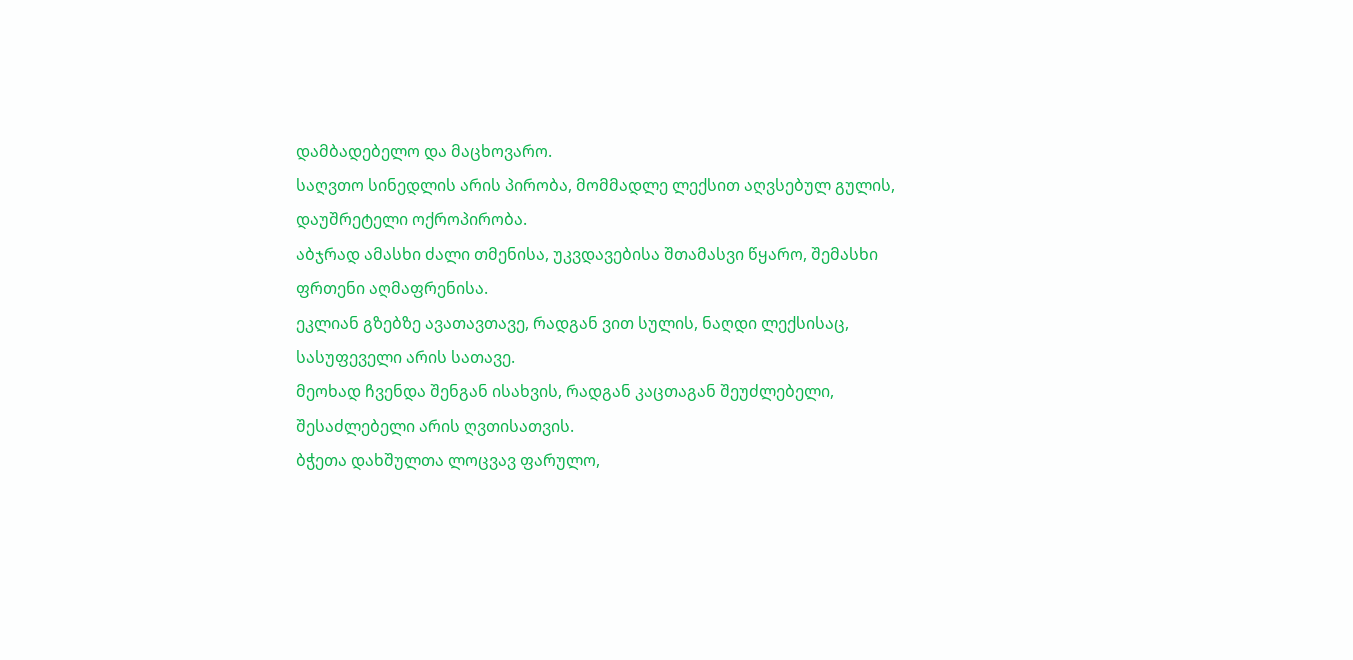დამბადებელო და მაცხოვარო.
საღვთო სინედლის არის პირობა, მომმადლე ლექსით აღვსებულ გულის, დაუშრეტელი ოქროპირობა.
აბჯრად ამასხი ძალი თმენისა, უკვდავებისა შთამასვი წყარო, შემასხი ფრთენი აღმაფრენისა.
ეკლიან გზებზე ავათავთავე, რადგან ვით სულის, ნაღდი ლექსისაც, სასუფეველი არის სათავე.
მეოხად ჩვენდა შენგან ისახვის, რადგან კაცთაგან შეუძლებელი, შესაძლებელი არის ღვთისათვის.
ბჭეთა დახშულთა ლოცვავ ფარულო,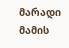მარადი მამის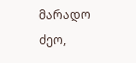მარადო ძეო,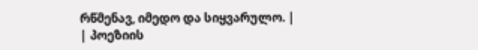რწმენავ, იმედო და სიყვარულო. |
| პოეზიის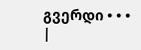გვერდი • • • |